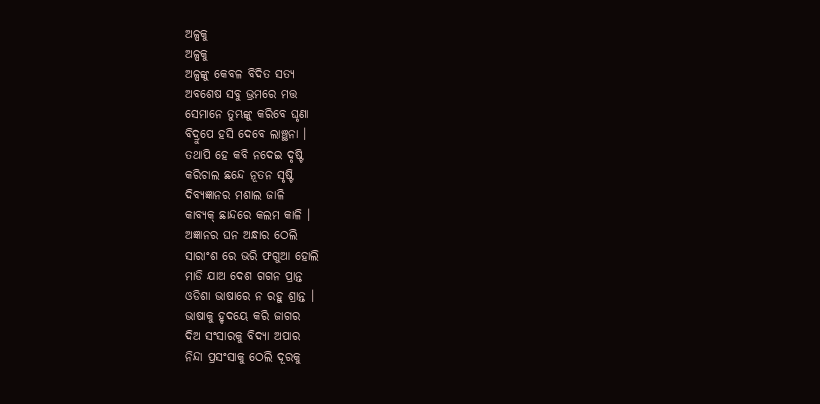ଅଳ୍ପକୁ
ଅଳ୍ପକୁ
ଅଳ୍ପଙ୍କୁ କେବଳ ବିଦିତ ସତ୍ୟ
ଅବଶେଷ ସବୁ ଭ୍ରମରେ ମତ୍ତ
ସେମାନେ ତୁମ୍ଭଙ୍କୁ କରିବେ ଘୃଣା
ବିଦ୍ରୁପେ ହସି ଦେବେ ଲାଞ୍ଛନା ।
ତଥାପି ହେ କବି ନଦେଇ ଦୃଷ୍ଟି
କରିଚାଲ ଛନ୍ଦେ ନୂତନ ସୃଷ୍ଟି
ଦିବ୍ୟଜ୍ଞାନର ମଶାଲ ଜାଳି
କାବ୍ୟକ୍ ଛାନ୍ଦରେ କଲମ କାଳି ।
ଅଜ୍ଞାନର ଘନ ଅନ୍ଧାର ଠେଲି
ସାରାଂଶ ରେ ଭରି ଫଗୁଆ ହୋଲି
ମାଡି ଯାଅ ଦେଶ ଗଗନ ପ୍ରାନ୍ତ
ଓଡିଶା ଭାଷାରେ ନ ରହୁ ଶ୍ରାନ୍ତ ।
ଭାଷାକୁ ହୃଦୟେ କରି ଜାଗର
ଦିଅ ସଂସାରକୁ ବିଦ୍ୟା ଅପାର
ନିନ୍ଦା ପ୍ରସଂସାକୁ ଠେଲି ଦୂରକୁ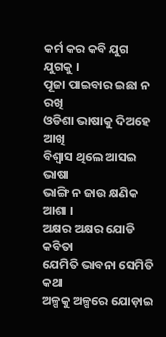କର୍ମ କର କବି ଯୁଗ ଯୁଗକୁ ।
ପୂଜା ପାଇବାର ଇଛା ନ ରଖି
ଓଡିଶା ଭାଷାକୁ ଦିଅହେ ଆଖି
ବିଶ୍ୱାସ ଥିଲେ ଆସଇ ଭାଷା
ଭାଙ୍ଗି ନ ଜାଉ କ୍ଷଣିକ ଆଶା ।
ଅକ୍ଷର ଅକ୍ଷର ଯୋଡି କବିତା
ଯେମିତି ଭାବନା ସେମିତି କଥା
ଅଳ୍ପକୁ ଅଳ୍ପରେ ଯୋଡ଼ାଇ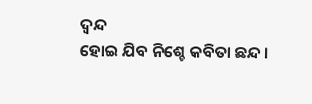ଦ୍ୱନ୍ଦ
ହୋଇ ଯିବ ନିଶ୍ଚେ କବିତା ଛନ୍ଦ ।